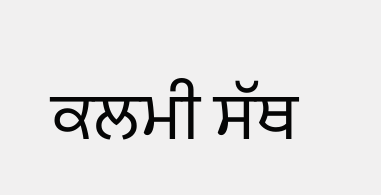ਕਲਮੀ ਸੱਥ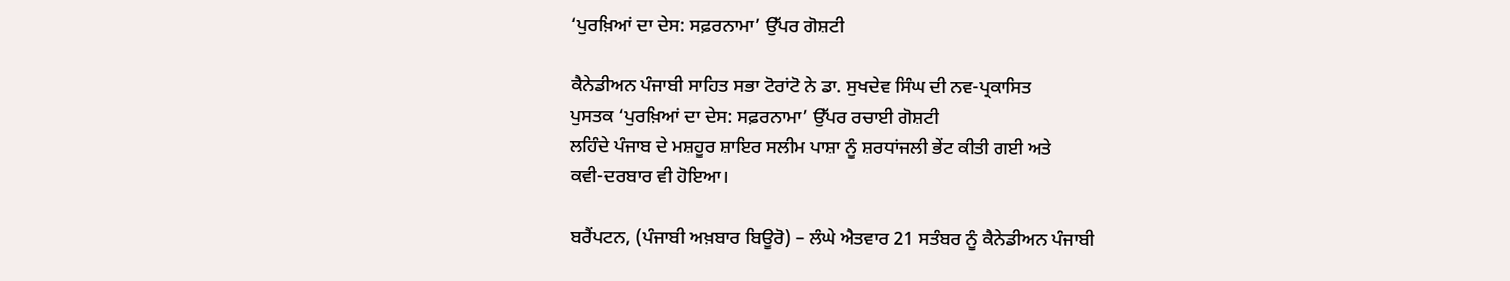‘ਪੁਰਖ਼ਿਆਂ ਦਾ ਦੇਸ: ਸਫ਼ਰਨਾਮਾ’ ਉੱਪਰ ਗੋਸ਼ਟੀ

ਕੈਨੇਡੀਅਨ ਪੰਜਾਬੀ ਸਾਹਿਤ ਸਭਾ ਟੋਰਾਂਟੋ ਨੇ ਡਾ. ਸੁਖਦੇਵ ਸਿੰਘ ਦੀ ਨਵ-ਪ੍ਰਕਾਸਿਤ
ਪੁਸਤਕ ‘ਪੁਰਖ਼ਿਆਂ ਦਾ ਦੇਸ: ਸਫ਼ਰਨਾਮਾ’ ਉੱਪਰ ਰਚਾਈ ਗੋਸ਼ਟੀ
ਲਹਿੰਦੇ ਪੰਜਾਬ ਦੇ ਮਸ਼ਹੂਰ ਸ਼ਾਇਰ ਸਲੀਮ ਪਾਸ਼ਾ ਨੂੰ ਸ਼ਰਧਾਂਜਲੀ ਭੇਂਟ ਕੀਤੀ ਗਈ ਅਤੇ
ਕਵੀ-ਦਰਬਾਰ ਵੀ ਹੋਇਆ।

ਬਰੈਂਪਟਨ, (ਪੰਜਾਬੀ ਅਖ਼ਬਾਰ ਬਿਊਰੋ) – ਲੰਘੇ ਐਤਵਾਰ 21 ਸਤੰਬਰ ਨੂੰ ਕੈਨੇਡੀਅਨ ਪੰਜਾਬੀ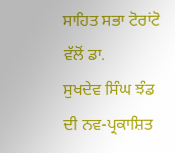ਸਾਹਿਤ ਸਭਾ ਟੋਰਾਂਟੋ ਵੱਲੋਂ ਡਾ.
ਸੁਖਦੇਵ ਸਿੰਘ ਝੰਡ ਦੀ ਨਵ-ਪ੍ਰਕਾਸ਼ਿਤ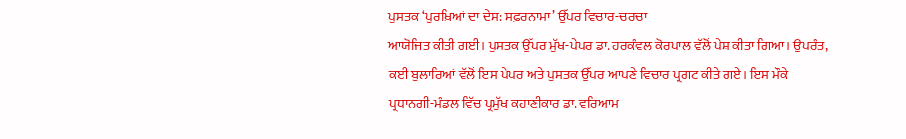ਪੁਸਤਕ ‘ਪੁਰਖ਼ਿਆਂ ਦਾ ਦੇਸ: ਸਫ਼ਰਨਾਮਾ’ ਉੱਪਰ ਵਿਚਾਰ-ਚਰਚਾ
ਆਯੋਜਿਤ ਕੀਤੀ ਗਈ। ਪੁਸਤਕ ਉੱਪਰ ਮੁੱਖ-ਪੇਪਰ ਡਾ. ਹਰਕੰਵਲ ਕੋਰਪਾਲ ਵੱਲੋਂ ਪੇਸ਼ ਕੀਤਾ ਗਿਆ। ਉਪਰੰਤ,
ਕਈ ਬੁਲਾਰਿਆਂ ਵੱਲੋਂ ਇਸ ਪੇਪਰ ਅਤੇ ਪੁਸਤਕ ਉੱਪਰ ਆਪਣੇ ਵਿਚਾਰ ਪ੍ਰਗਟ ਕੀਤੇ ਗਏ। ਇਸ ਮੌਕੇ
ਪ੍ਰਧਾਨਗੀ-ਮੰਡਲ ਵਿੱਚ ਪ੍ਰਮੁੱਖ ਕਹਾਣੀਕਾਰ ਡਾ. ਵਰਿਆਮ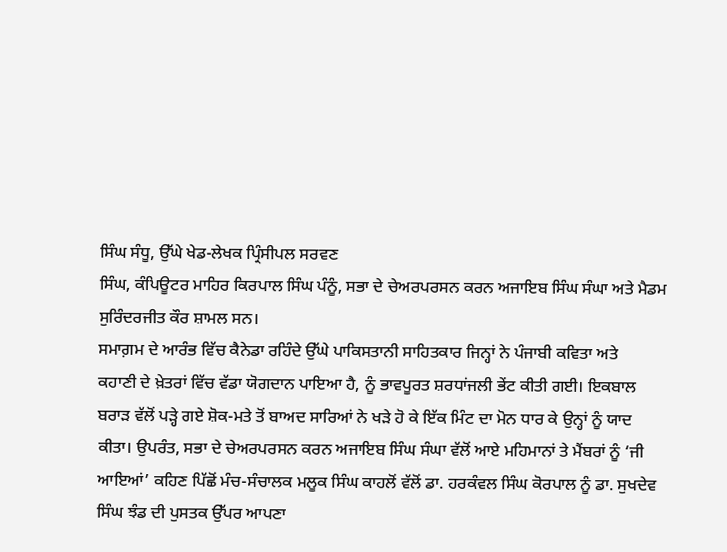ਸਿੰਘ ਸੰਧੂ, ਉੱਘੇ ਖੇਡ-ਲੇਖਕ ਪ੍ਰਿੰਸੀਪਲ ਸਰਵਣ
ਸਿੰਘ, ਕੰਪਿਊਟਰ ਮਾਹਿਰ ਕਿਰਪਾਲ ਸਿੰਘ ਪੰਨੂੰ, ਸਭਾ ਦੇ ਚੇਅਰਪਰਸਨ ਕਰਨ ਅਜਾਇਬ ਸਿੰਘ ਸੰਘਾ ਅਤੇ ਮੈਡਮ
ਸੁਰਿੰਦਰਜੀਤ ਕੌਰ ਸ਼ਾਮਲ ਸਨ।
ਸਮਾਗ਼ਮ ਦੇ ਆਰੰਭ ਵਿੱਚ ਕੈਨੇਡਾ ਰਹਿੰਦੇ ਉੱਘੇ ਪਾਕਿਸਤਾਨੀ ਸਾਹਿਤਕਾਰ ਜਿਨ੍ਹਾਂ ਨੇ ਪੰਜਾਬੀ ਕਵਿਤਾ ਅਤੇ
ਕਹਾਣੀ ਦੇ ਖ਼ੇਤਰਾਂ ਵਿੱਚ ਵੱਡਾ ਯੋਗਦਾਨ ਪਾਇਆ ਹੈ, ਨੂੰ ਭਾਵਪੂਰਤ ਸ਼ਰਧਾਂਜਲੀ ਭੇਂਟ ਕੀਤੀ ਗਈ। ਇਕਬਾਲ
ਬਰਾੜ ਵੱਲੋਂ ਪੜ੍ਹੇ ਗਏ ਸ਼ੋਕ-ਮਤੇ ਤੋਂ ਬਾਅਦ ਸਾਰਿਆਂ ਨੇ ਖੜੇ ਹੋ ਕੇ ਇੱਕ ਮਿੰਟ ਦਾ ਮੋਨ ਧਾਰ ਕੇ ਉਨ੍ਹਾਂ ਨੂੰ ਯਾਦ
ਕੀਤਾ। ਉਪਰੰਤ, ਸਭਾ ਦੇ ਚੇਅਰਪਰਸਨ ਕਰਨ ਅਜਾਇਬ ਸਿੰਘ ਸੰਘਾ ਵੱਲੋਂ ਆਏ ਮਹਿਮਾਨਾਂ ਤੇ ਮੈਂਬਰਾਂ ਨੂੰ ‘ਜੀ
ਆਇਆਂ’ ਕਹਿਣ ਪਿੱਛੋਂ ਮੰਚ-ਸੰਚਾਲਕ ਮਲੂਕ ਸਿੰਘ ਕਾਹਲੋਂ ਵੱਲੋਂ ਡਾ. ਹਰਕੰਵਲ ਸਿੰਘ ਕੋਰਪਾਲ ਨੂੰ ਡਾ. ਸੁਖਦੇਵ
ਸਿੰਘ ਝੰਡ ਦੀ ਪੁਸਤਕ ਉੱਪਰ ਆਪਣਾ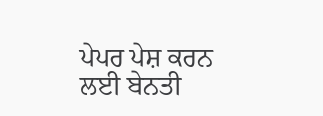ਪੇਪਰ ਪੇਸ਼ ਕਰਨ ਲਈ ਬੇਨਤੀ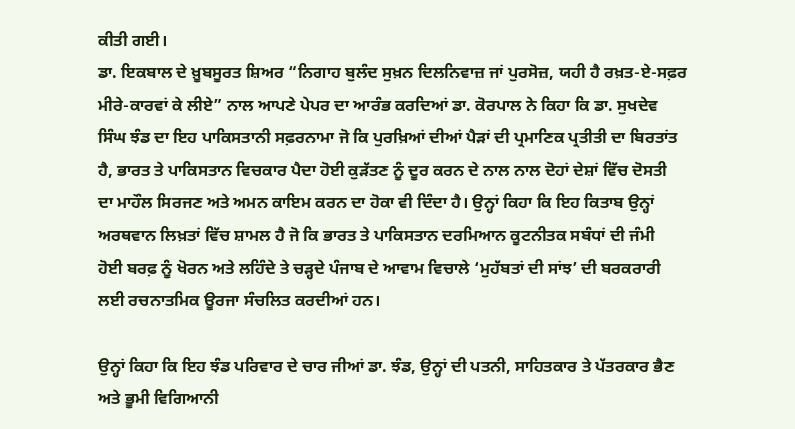ਕੀਤੀ ਗਈ।
ਡਾ. ਇਕਬਾਲ ਦੇ ਖ਼ੂਬਸੂਰਤ ਸ਼ਿਅਰ “ਨਿਗਾਹ ਬੁਲੰਦ ਸੁਖ਼ਨ ਦਿਲਨਿਵਾਜ਼ ਜਾਂ ਪੁਰਸੋਜ਼, ਯਹੀ ਹੈ ਰਖ਼ਤ-ਏ-ਸਫ਼ਰ
ਮੀਰੇ-ਕਾਰਵਾਂ ਕੇ ਲੀਏ” ਨਾਲ ਆਪਣੇ ਪੇਪਰ ਦਾ ਆਰੰਭ ਕਰਦਿਆਂ ਡਾ. ਕੋਰਪਾਲ ਨੇ ਕਿਹਾ ਕਿ ਡਾ. ਸੁਖਦੇਵ
ਸਿੰਘ ਝੰਡ ਦਾ ਇਹ ਪਾਕਿਸਤਾਨੀ ਸਫ਼ਰਨਾਮਾ ਜੋ ਕਿ ਪੁਰਖ਼ਿਆਂ ਦੀਆਂ ਪੈੜਾਂ ਦੀ ਪ੍ਰਮਾਣਿਕ ਪ੍ਰਤੀਤੀ ਦਾ ਬਿਰਤਾਂਤ
ਹੈ, ਭਾਰਤ ਤੇ ਪਾਕਿਸਤਾਨ ਵਿਚਕਾਰ ਪੈਦਾ ਹੋਈ ਕੁੜੱਤਣ ਨੂੰ ਦੂਰ ਕਰਨ ਦੇ ਨਾਲ ਨਾਲ ਦੋਹਾਂ ਦੇਸ਼ਾਂ ਵਿੱਚ ਦੋਸਤੀ
ਦਾ ਮਾਹੌਲ ਸਿਰਜਣ ਅਤੇ ਅਮਨ ਕਾਇਮ ਕਰਨ ਦਾ ਹੋਕਾ ਵੀ ਦਿੰਦਾ ਹੈ। ਉਨ੍ਹਾਂ ਕਿਹਾ ਕਿ ਇਹ ਕਿਤਾਬ ਉਨ੍ਹਾਂ
ਅਰਥਵਾਨ ਲਿਖ਼ਤਾਂ ਵਿੱਚ ਸ਼ਾਮਲ ਹੈ ਜੋ ਕਿ ਭਾਰਤ ਤੇ ਪਾਕਿਸਤਾਨ ਦਰਮਿਆਨ ਕੂਟਨੀਤਕ ਸਬੰਧਾਂ ਦੀ ਜੰਮੀ
ਹੋਈ ਬਰਫ਼ ਨੂੰ ਖੋਰਨ ਅਤੇ ਲਹਿੰਦੇ ਤੇ ਚੜ੍ਹਦੇ ਪੰਜਾਬ ਦੇ ਆਵਾਮ ਵਿਚਾਲੇ ‘ਮੁਹੱਬਤਾਂ ਦੀ ਸਾਂਝ’ ਦੀ ਬਰਕਰਾਰੀ
ਲਈ ਰਚਨਾਤਮਿਕ ਊਰਜਾ ਸੰਚਲਿਤ ਕਰਦੀਆਂ ਹਨ।

ਉਨ੍ਹਾਂ ਕਿਹਾ ਕਿ ਇਹ ਝੰਡ ਪਰਿਵਾਰ ਦੇ ਚਾਰ ਜੀਆਂ ਡਾ. ਝੰਡ, ਉਨ੍ਹਾਂ ਦੀ ਪਤਨੀ, ਸਾਹਿਤਕਾਰ ਤੇ ਪੱਤਰਕਾਰ ਭੈਣ
ਅਤੇ ਭੂਮੀ ਵਿਗਿਆਨੀ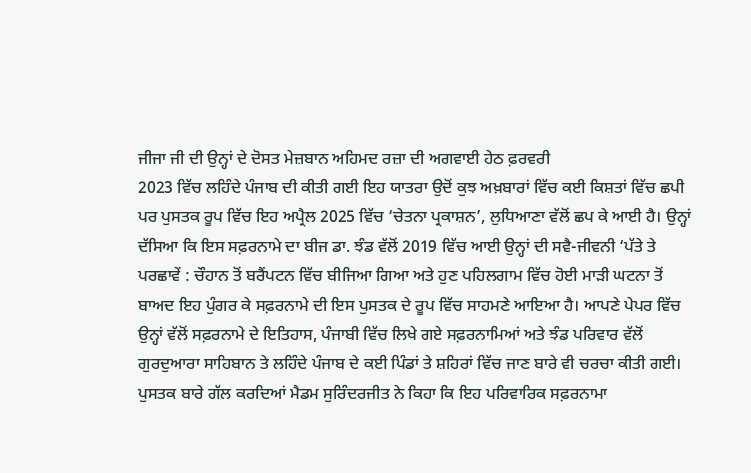ਜੀਜਾ ਜੀ ਦੀ ਉਨ੍ਹਾਂ ਦੇ ਦੋਸਤ ਮੇਜ਼ਬਾਨ ਅਹਿਮਦ ਰਜ਼ਾ ਦੀ ਅਗਵਾਈ ਹੇਠ ਫ਼ਰਵਰੀ
2023 ਵਿੱਚ ਲਹਿੰਦੇ ਪੰਜਾਬ ਦੀ ਕੀਤੀ ਗਈ ਇਹ ਯਾਤਰਾ ਉਦੋਂ ਕੁਝ ਅਖ਼ਬਾਰਾਂ ਵਿੱਚ ਕਈ ਕਿਸ਼ਤਾਂ ਵਿੱਚ ਛਪੀ
ਪਰ ਪੁਸਤਕ ਰੂਪ ਵਿੱਚ ਇਹ ਅਪ੍ਰੈਲ 2025 ਵਿੱਚ ‘ਚੇਤਨਾ ਪ੍ਰਕਾਸ਼ਨ’, ਲੁਧਿਆਣਾ ਵੱਲੋਂ ਛਪ ਕੇ ਆਈ ਹੈ। ਉਨ੍ਹਾਂ
ਦੱਸਿਆ ਕਿ ਇਸ ਸਫ਼ਰਨਾਮੇ ਦਾ ਬੀਜ ਡਾ. ਝੰਡ ਵੱਲੋਂ 2019 ਵਿੱਚ ਆਈ ਉਨ੍ਹਾਂ ਦੀ ਸਵੈ-ਜੀਵਨੀ ‘ਪੱਤੇ ਤੇ
ਪਰਛਾਵੇਂ : ਚੌਹਾਨ ਤੋਂ ਬਰੈਂਪਟਨ ਵਿੱਚ ਬੀਜਿਆ ਗਿਆ ਅਤੇ ਹੁਣ ਪਹਿਲਗਾਮ ਵਿੱਚ ਹੋਈ ਮਾੜੀ ਘਟਨਾ ਤੋਂ
ਬਾਅਦ ਇਹ ਪੁੰਗਰ ਕੇ ਸਫ਼ਰਨਾਮੇ ਦੀ ਇਸ ਪੁਸਤਕ ਦੇ ਰੂਪ ਵਿੱਚ ਸਾਹਮਣੇ ਆਇਆ ਹੈ। ਆਪਣੇ ਪੇਪਰ ਵਿੱਚ
ਉਨ੍ਹਾਂ ਵੱਲੋਂ ਸਫ਼ਰਨਾਮੇ ਦੇ ਇਤਿਹਾਸ, ਪੰਜਾਬੀ ਵਿੱਚ ਲਿਖੇ ਗਏ ਸਫ਼ਰਨਾਮਿਆਂ ਅਤੇ ਝੰਡ ਪਰਿਵਾਰ ਵੱਲੋਂ
ਗੁਰਦੁਆਰਾ ਸਾਹਿਬਾਨ ਤੇ ਲਹਿੰਦੇ ਪੰਜਾਬ ਦੇ ਕਈ ਪਿੰਡਾਂ ਤੇ ਸ਼ਹਿਰਾਂ ਵਿੱਚ ਜਾਣ ਬਾਰੇ ਵੀ ਚਰਚਾ ਕੀਤੀ ਗਈ।
ਪੁਸਤਕ ਬਾਰੇ ਗੱਲ ਕਰਦਿਆਂ ਮੈਡਮ ਸੁਰਿੰਦਰਜੀਤ ਨੇ ਕਿਹਾ ਕਿ ਇਹ ਪਰਿਵਾਰਿਕ ਸਫ਼ਰਨਾਮਾ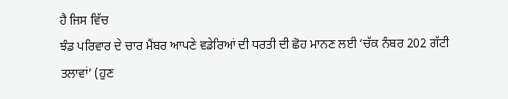ਹੈ ਜਿਸ ਵਿੱਚ
ਝੰਡ ਪਰਿਵਾਰ ਦੇ ਚਾਰ ਮੈਂਬਰ ਆਪਣੇ ਵਡੇਰਿਆਂ ਦੀ ਧਰਤੀ ਦੀ ਛੋਹ ਮਾਨਣ ਲਈ ‘ਚੱਕ ਨੰਬਰ 202 ਗੱਟੀ
ਤਲਾਵਾਂ’ (ਹੁਣ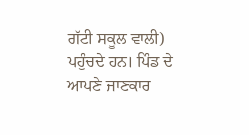ਗੱਟੀ ਸਕੂਲ ਵਾਲੀ) ਪਹੁੰਚਦੇ ਹਨ। ਪਿੰਡ ਦੇ ਆਪਣੇ ਜਾਣਕਾਰ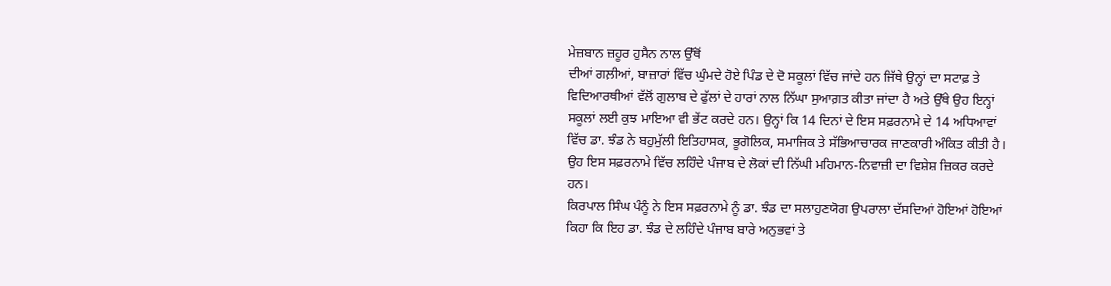ਮੇਜ਼ਬਾਨ ਜ਼ਹੂਰ ਹੁਸੈਨ ਨਾਲ ਉੱਥੋਂ
ਦੀਆਂ ਗਲ਼ੀਆਂ, ਬਾਜ਼ਾਰਾਂ ਵਿੱਚ ਘੁੰਮਦੇ ਹੋਏ ਪਿੰਡ ਦੇ ਦੋ ਸਕੂਲਾਂ ਵਿੱਚ ਜਾਂਦੇ ਹਨ ਜਿੱਥੇ ਉਨ੍ਹਾਂ ਦਾ ਸਟਾਫ਼ ਤੇ
ਵਿਦਿਆਰਥੀਆਂ ਵੱਲੋਂ ਗੁਲਾਬ ਦੇ ਫੁੱਲਾਂ ਦੇ ਹਾਰਾਂ ਨਾਲ ਨਿੱਘਾ ਸੁਆਗ਼ਤ ਕੀਤਾ ਜਾਂਦਾ ਹੈ ਅਤੇ ਉੱਥੇ ਉਹ ਇਨ੍ਹਾਂ
ਸਕੂਲਾਂ ਲਈ ਕੁਝ ਮਾਇਆ ਵੀ ਭੇਂਟ ਕਰਦੇ ਹਨ। ਉਨ੍ਹਾਂ ਕਿ 14 ਦਿਨਾਂ ਦੇ ਇਸ ਸਫ਼ਰਨਾਮੇ ਦੇ 14 ਅਧਿਆਵਾਂ
ਵਿੱਚ ਡਾ. ਝੰਡ ਨੇ ਬਹੁਮੁੱਲੀ ਇਤਿਹਾਸਕ, ਭੂਗੋਲਿਕ, ਸਮਾਜਿਕ ਤੇ ਸੱਭਿਆਚਾਰਕ ਜਾਣਕਾਰੀ ਅੰਕਿਤ ਕੀਤੀ ਹੈ।
ਉਹ ਇਸ ਸਫ਼ਰਨਾਮੇ ਵਿੱਚ ਲਹਿੰਦੇ ਪੰਜਾਬ ਦੇ ਲੋਕਾਂ ਦੀ ਨਿੱਘੀ ਮਹਿਮਾਨ-ਨਿਵਾਜ਼ੀ ਦਾ ਵਿਸ਼ੇਸ਼ ਜ਼ਿਕਰ ਕਰਦੇ
ਹਨ।
ਕਿਰਪਾਲ ਸਿੰਘ ਪੰਨੂੰ ਨੇ ਇਸ ਸਫ਼ਰਨਾਮੇ ਨੂੰ ਡਾ. ਝੰਡ ਦਾ ਸਲਾਹੁਣਯੋਗ ਉਪਰਾਲਾ ਦੱਸਦਿਆਂ ਹੋਇਆਂ ਹੋਇਆਂ
ਕਿਹਾ ਕਿ ਇਹ ਡਾ. ਝੰਡ ਦੇ ਲਹਿੰਦੇ ਪੰਜਾਬ ਬਾਰੇ ਅਨੁਭਵਾਂ ਤੇ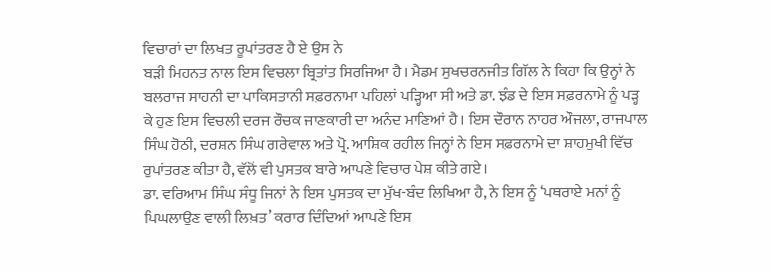ਵਿਚਾਰਾਂ ਦਾ ਲਿਖਤ ਰੂਪਾਂਤਰਣ ਹੈ ਏ ਉਸ ਨੇ
ਬੜੀ ਮਿਹਨਤ ਨਾਲ ਇਸ ਵਿਚਲਾ ਬ੍ਰਿਤਾਂਤ ਸਿਰਜਿਆ ਹੈ। ਮੈਡਮ ਸੁਖਚਰਨਜੀਤ ਗਿੱਲ ਨੇ ਕਿਹਾ ਕਿ ਉਨ੍ਹਾਂ ਨੇ
ਬਲਰਾਜ ਸਾਹਨੀ ਦਾ ਪਾਕਿਸਤਾਨੀ ਸਫ਼ਰਨਾਮਾ ਪਹਿਲਾਂ ਪੜ੍ਹਿਆ ਸੀ ਅਤੇ ਡਾ. ਝੰਡ ਦੇ ਇਸ ਸਫ਼ਰਨਾਮੇ ਨੂੰ ਪੜ੍ਹ
ਕੇ ਹੁਣ ਇਸ ਵਿਚਲੀ ਦਰਜ ਰੌਚਕ ਜਾਣਕਾਰੀ ਦਾ ਅਨੰਦ ਮਾਣਿਆਂ ਹੈ। ਇਸ ਦੌਰਾਨ ਨਾਹਰ ਔਜਲਾ, ਰਾਜਪਾਲ
ਸਿੰਘ ਹੋਠੀ, ਦਰਸ਼ਨ ਸਿੰਘ ਗਰੇਵਾਲ ਅਤੇ ਪ੍ਰੋ. ਆਸ਼ਿਕ ਰਹੀਲ ਜਿਨ੍ਹਾਂ ਨੇ ਇਸ ਸਫ਼ਰਨਾਮੇ ਦਾ ਸ਼ਾਹਮੁਖੀ ਵਿੱਚ
ਰੁਪਾਂਤਰਣ ਕੀਤਾ ਹੈ, ਵੱਲੋਂ ਵੀ ਪੁਸਤਕ ਬਾਰੇ ਆਪਣੇ ਵਿਚਾਰ ਪੇਸ਼ ਕੀਤੇ ਗਏ।
ਡਾ. ਵਰਿਆਮ ਸਿੰਘ ਸੰਧੂ ਜਿਨਾਂ ਨੇ ਇਸ ਪੁਸਤਕ ਦਾ ਮੁੱਖ-ਬੰਦ ਲਿਖਿਆ ਹੈ, ਨੇ ਇਸ ਨੂੰ ‘ਪਥਰਾਏ ਮਨਾਂ ਨੂੰ
ਪਿਘਲਾਉਣ ਵਾਲੀ ਲਿਖ਼ਤ’ ਕਰਾਰ ਦਿੰਦਿਆਂ ਆਪਣੇ ਇਸ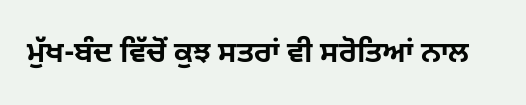ਮੁੱਖ-ਬੰਦ ਵਿੱਚੋਂ ਕੁਝ ਸਤਰਾਂ ਵੀ ਸਰੋਤਿਆਂ ਨਾਲ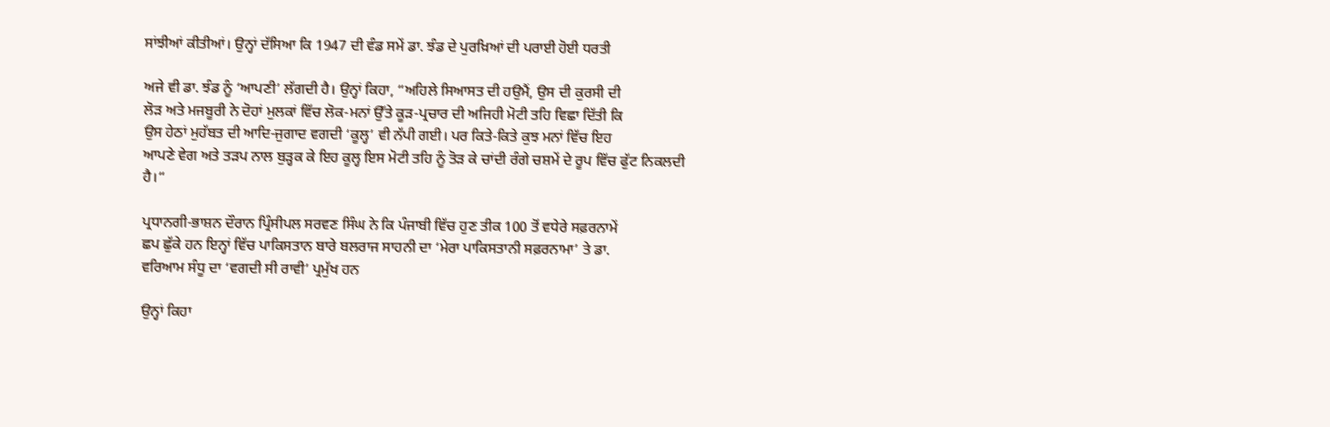ਸਾਂਝੀਆਂ ਕੀਤੀਆਂ। ਉਨ੍ਹਾਂ ਦੱਸਿਆ ਕਿ 1947 ਦੀ ਵੰਡ ਸਮੇਂ ਡਾ. ਝੰਡ ਦੇ ਪੁਰਖ਼ਿਆਂ ਦੀ ਪਰਾਈ ਹੋਈ ਧਰਤੀ

ਅਜੇ ਵੀ ਡਾ. ਝੰਡ ਨੂੰ ‘ਆਪਣੀ’ ਲੱਗਦੀ ਹੈ। ਉਨ੍ਹਾਂ ਕਿਹਾ, “ਅਹਿਲੇ ਸਿਆਸਤ ਦੀ ਹਉਮੈਂ, ਉਸ ਦੀ ਕੁਰਸੀ ਦੀ
ਲੋੜ ਅਤੇ ਮਜਬੂਰੀ ਨੇ ਦੋਹਾਂ ਮੁਲਕਾਂ ਵਿੱਚ ਲੋਕ-ਮਨਾਂ ਉੱਤੇ ਕੂੜ-ਪ੍ਰਚਾਰ ਦੀ ਅਜਿਹੀ ਮੋਟੀ ਤਹਿ ਵਿਛਾ ਦਿੱਤੀ ਕਿ
ਉਸ ਹੇਠਾਂ ਮੁਹੱਬਤ ਦੀ ਆਦਿ-ਜੁਗਾਦ ਵਗਦੀ ‘ਕੂਲ੍ਹ’ ਵੀ ਨੱਪੀ ਗਈ। ਪਰ ਕਿਤੇ-ਕਿਤੇ ਕੁਝ ਮਨਾਂ ਵਿੱਚ ਇਹ
ਆਪਣੇ ਵੇਗ ਅਤੇ ਤੜਪ ਨਾਲ ਬੁੜ੍ਹਕ ਕੇ ਇਹ ਕੂਲ੍ਹ ਇਸ ਮੋਟੀ ਤਹਿ ਨੂੰ ਤੋੜ ਕੇ ਚਾਂਦੀ ਰੰਗੇ ਚਸ਼ਮੇਂ ਦੇ ਰੂਪ ਵਿੱਚ ਫੁੱਟ ਨਿਕਲਦੀ ਹੈ।“

ਪ੍ਰਧਾਨਗੀ-ਭਾਸ਼ਨ ਦੌਰਾਨ ਪ੍ਰਿੰਸੀਪਲ ਸਰਵਣ ਸਿੰਘ ਨੇ ਕਿ ਪੰਜਾਬੀ ਵਿੱਚ ਹੁਣ ਤੀਕ 100 ਤੋਂ ਵਧੇਰੇ ਸਫ਼ਰਨਾਮੇਂ
ਛਪ ਛੁੱਕੇ ਹਨ ਇਨ੍ਹਾਂ ਵਿੱਚ ਪਾਕਿਸਤਾਨ ਬਾਰੇ ਬਲਰਾਜ ਸਾਹਨੀ ਦਾ ‘ਮੇਰਾ ਪਾਕਿਸਤਾਨੀ ਸਫ਼ਰਨਾਮਾ’ ਤੇ ਡਾ.
ਵਰਿਆਮ ਸੰਧੂ ਦਾ ‘ਵਗਦੀ ਸੀ ਰਾਵੀ’ ਪ੍ਰਮੁੱਖ ਹਨ

ਉਨ੍ਹਾਂ ਕਿਹਾ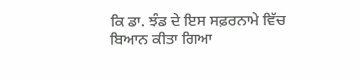ਕਿ ਡਾ. ਝੰਡ ਦੇ ਇਸ ਸਫ਼ਰਨਾਮੇ ਵਿੱਚ ਬਿਆਨ ਕੀਤਾ ਗਿਆ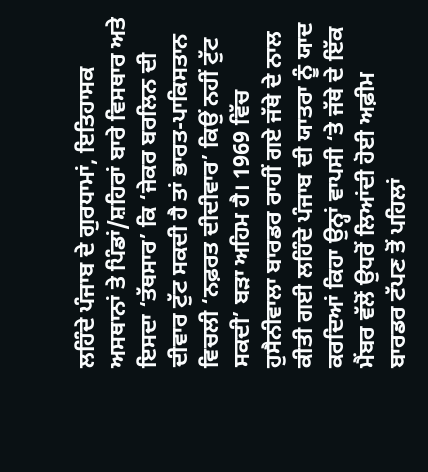ਲਹਿੰਦੇ ਪੰਜਾਬ ਦੇ ਗੁਰਧਾਮਾਂ, ਇਤਿਹਾਸਕ ਅਸਥਾਨਾਂ ਤੇ ਪਿੰਡਾਂ/ਸ਼ਹਿਰਾਂ ਬਾਰੇ ਵਿਸਥਾਰ ਅਤੇ ਇਸਦਾ ‘ਤੱਥਸਾਰ’ ਕਿ ‘ਜੇਕਰ ਬਰਲਿਨ ਦੀ ਦੀਵਾਰ ਟੁੱਟ ਸਕਦੀ ਹੈ ਤਾਂ ਭਾਰਤ-ਪਾਕਿਸਤਾਨ ਵਿਚਲੀ ‘ਨਫ਼ਰਤ ਦੀਦੀਵਾਰ’ ਕਿਉਂ ਨਹੀਂ ਟੁੱਟ ਸਕਦੀ’ ਬੜਾ ਅਹਿਮ ਹੈ। 1969 ਵਿੱਚ ਹੁਸੈਨੀਵਾਲਾ ਬਾਰਡਰ ਰਾਹੀਂ ਗਏ ਜੱਥੇ ਦੇ ਨਾਲ ਕੀਤੀ ਗਈ ਲਹਿੰਦੇ ਪੰਜਾਬ ਦੀ ਯਾਤਰਾ ਨੂੰ ਯਾਦ ਕਰਦਿਆਂ ਕਿਹਾ ਉਨ੍ਹਾਂ ਵਾਪਸੀ ‘ਤੇ ਜੱਥੇ ਦੇ ਇੱਕ ਮੈਂਬਰ ਵੱਲੋਂ ਉਧਰੋਂ ਲਿਆਂਦੀ ਹੋਈ ਅਫ਼ੀਮ ਬਾਰਡਰ ਟੱਪਣ ਤੋਂ ਪਹਿਲਾਂ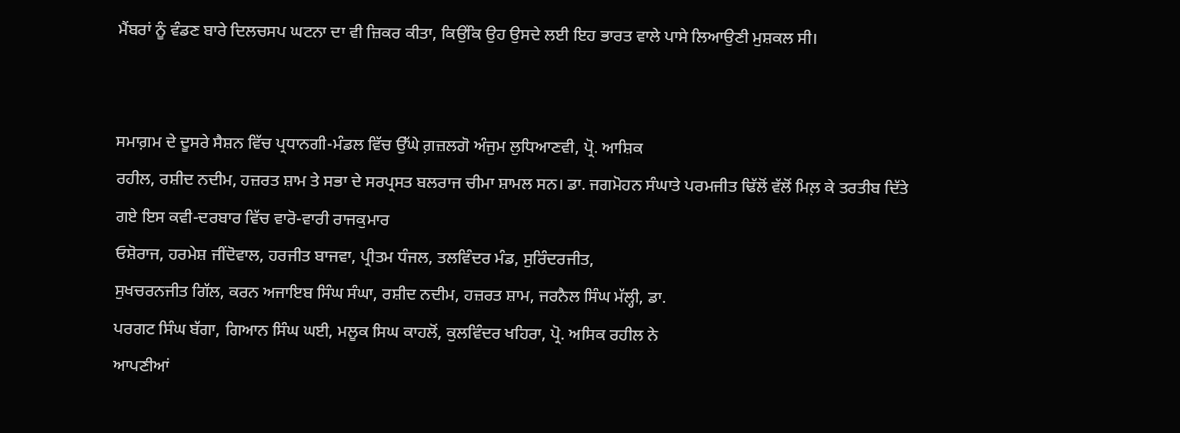ਮੈਂਬਰਾਂ ਨੂੰ ਵੰਡਣ ਬਾਰੇ ਦਿਲਚਸਪ ਘਟਨਾ ਦਾ ਵੀ ਜ਼ਿਕਰ ਕੀਤਾ, ਕਿਉਂਕਿ ਉਹ ਉਸਦੇ ਲਈ ਇਹ ਭਾਰਤ ਵਾਲੇ ਪਾਸੇ ਲਿਆਉਣੀ ਮੁਸ਼ਕਲ ਸੀ।


ਸਮਾਗ਼ਮ ਦੇ ਦੂਸਰੇ ਸੈਸ਼ਨ ਵਿੱਚ ਪ੍ਰਧਾਨਗੀ-ਮੰਡਲ ਵਿੱਚ ਉੱਘੇ ਗ਼ਜ਼ਲਗੋ ਅੰਜੁਮ ਲੁਧਿਆਣਵੀ, ਪ੍ਰੋ. ਆਸ਼ਿਕ
ਰਹੀਲ, ਰਸ਼ੀਦ ਨਦੀਮ, ਹਜ਼ਰਤ ਸ਼ਾਮ ਤੇ ਸਭਾ ਦੇ ਸਰਪ੍ਰਸਤ ਬਲਰਾਜ ਚੀਮਾ ਸ਼ਾਮਲ ਸਨ। ਡਾ. ਜਗਮੋਹਨ ਸੰਘਾਤੇ ਪਰਮਜੀਤ ਢਿੱਲੋਂ ਵੱਲੋਂ ਮਿਲ਼ ਕੇ ਤਰਤੀਬ ਦਿੱਤੇ ਗਏ ਇਸ ਕਵੀ-ਦਰਬਾਰ ਵਿੱਚ ਵਾਰੋ-ਵਾਰੀ ਰਾਜਕੁਮਾਰ
ਓਸ਼ੋਰਾਜ, ਹਰਮੇਸ਼ ਜੀਂਦੋਵਾਲ, ਹਰਜੀਤ ਬਾਜਵਾ, ਪ੍ਰੀਤਮ ਧੰਜਲ, ਤਲਵਿੰਦਰ ਮੰਡ, ਸੁਰਿੰਦਰਜੀਤ,
ਸੁਖਚਰਨਜੀਤ ਗਿੱਲ, ਕਰਨ ਅਜਾਇਬ ਸਿੰਘ ਸੰਘਾ, ਰਸ਼ੀਦ ਨਦੀਮ, ਹਜ਼ਰਤ ਸ਼ਾਮ, ਜਰਨੈਲ ਸਿੰਘ ਮੱਲ੍ਹੀ, ਡਾ.
ਪਰਗਟ ਸਿੰਘ ਬੱਗਾ, ਗਿਆਨ ਸਿੰਘ ਘਈ, ਮਲੂਕ ਸਿਘ ਕਾਹਲੋਂ, ਕੁਲਵਿੰਦਰ ਖਹਿਰਾ, ਪ੍ਰੋ. ਅਸਿਕ ਰਹੀਲ ਨੇ
ਆਪਣੀਆਂ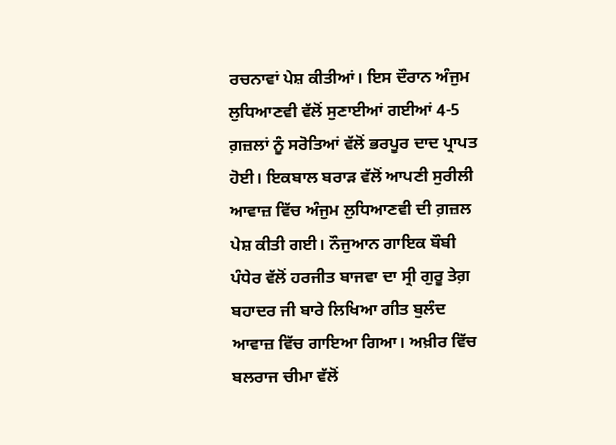ਰਚਨਾਵਾਂ ਪੇਸ਼ ਕੀਤੀਆਂ। ਇਸ ਦੌਰਾਨ ਅੰਜੁਮ ਲੁਧਿਆਣਵੀ ਵੱਲੋਂ ਸੁਣਾਈਆਂ ਗਈਆਂ 4-5 ਗ਼ਜ਼ਲਾਂ ਨੂੰ ਸਰੋਤਿਆਂ ਵੱਲੋਂ ਭਰਪੂਰ ਦਾਦ ਪ੍ਰਾਪਤ ਹੋਈ। ਇਕਬਾਲ ਬਰਾੜ ਵੱਲੋਂ ਆਪਣੀ ਸੁਰੀਲੀ ਆਵਾਜ਼ ਵਿੱਚ ਅੰਜੁਮ ਲੁਧਿਆਣਵੀ ਦੀ ਗ਼ਜ਼ਲ ਪੇਸ਼ ਕੀਤੀ ਗਈ। ਨੌਜੁਆਨ ਗਾਇਕ ਬੌਬੀ ਪੰਧੇਰ ਵੱਲੋਂ ਹਰਜੀਤ ਬਾਜਵਾ ਦਾ ਸ੍ਰੀ ਗੁਰੂ ਤੇਗ਼ ਬਹਾਦਰ ਜੀ ਬਾਰੇ ਲਿਖਿਆ ਗੀਤ ਬੁਲੰਦ ਆਵਾਜ਼ ਵਿੱਚ ਗਾਇਆ ਗਿਆ। ਅਖ਼ੀਰ ਵਿੱਚ ਬਲਰਾਜ ਚੀਮਾ ਵੱਲੋਂ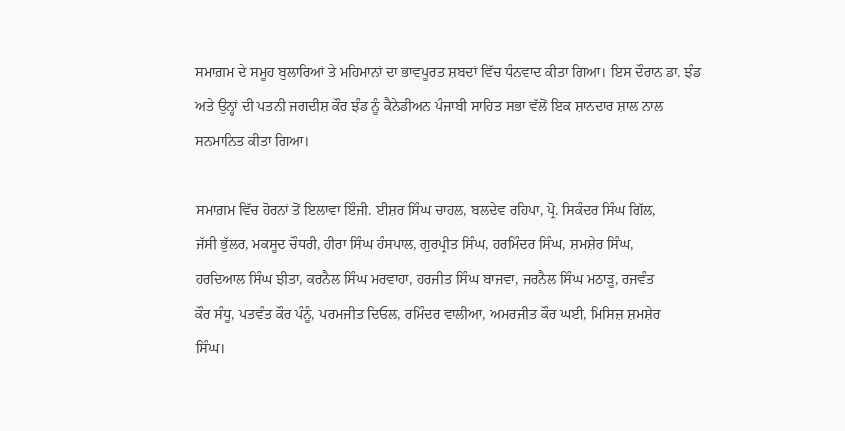ਸਮਾਗ਼ਮ ਦੇ ਸਮੂਹ ਬੁਲਾਰਿਆਂ ਤੇ ਮਹਿਮਾਨਾਂ ਦਾ ਭਾਵਪੂਰਤ ਸ਼ਬਦਾਂ ਵਿੱਚ ਧੰਨਵਾਦ ਕੀਤਾ ਗਿਆ। ਇਸ ਦੌਰਾਨ ਡਾ. ਝੰਡ ਅਤੇ ਉਨ੍ਹਾਂ ਦੀ ਪਤਨੀ ਜਗਦੀਸ਼ ਕੌਰ ਝੰਡ ਨੂੰ ਕੈਨੇਡੀਅਨ ਪੰਜਾਬੀ ਸਾਹਿਤ ਸਭਾ ਵੱਲੋਂ ਇਕ ਸ਼ਾਨਦਾਰ ਸ਼ਾਲ ਨਾਲ ਸਨਮਾਨਿਤ ਕੀਤਾ ਗਿਆ।

ਸਮਾਗ਼ਮ ਵਿੱਚ ਹੋਰਨਾਂ ਤੋਂ ਇਲਾਵਾ ਇੰਜੀ. ਈਸ਼ਰ ਸਿੰਘ ਚਾਹਲ, ਬਲਦੇਵ ਰਹਿਪਾ, ਪ੍ਰੋ. ਸਿਕੰਦਰ ਸਿੰਘ ਗਿੱਲ,
ਜੱਸੀ ਭੁੱਲਰ, ਮਕਸੂਦ ਚੌਧਰੀ, ਹੀਰਾ ਸਿੰਘ ਹੰਸਪਾਲ, ਗੁਰਪ੍ਰੀਤ ਸਿੰਘ, ਹਰਮਿੰਦਰ ਸਿੰਘ, ਸ਼ਮਸ਼ੇਰ ਸਿੰਘ,
ਹਰਦਿਆਲ ਸਿੰਘ ਝੀਤਾ, ਕਰਨੈਲ ਸਿੰਘ ਮਰਵਾਹਾ, ਹਰਜੀਤ ਸਿੰਘ ਬਾਜਵਾ, ਜਰਨੈਲ ਸਿੰਘ ਮਠਾੜੂ, ਰਜਵੰਤ
ਕੌਰ ਸੰਧੂ, ਪਤਵੰਤ ਕੌਰ ਪੰਨੂੰ, ਪਰਮਜੀਤ ਦਿਓਲ, ਰਮਿੰਦਰ ਵਾਲੀਆ, ਅਮਰਜੀਤ ਕੌਰ ਘਈ, ਮਿਸਿਜ਼ ਸ਼ਮਸ਼ੇਰ
ਸਿੰਘ।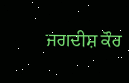ਜਗਦੀਸ਼ ਕੌਰ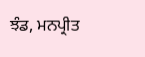ਝੰਡ, ਮਨਪ੍ਰੀਤ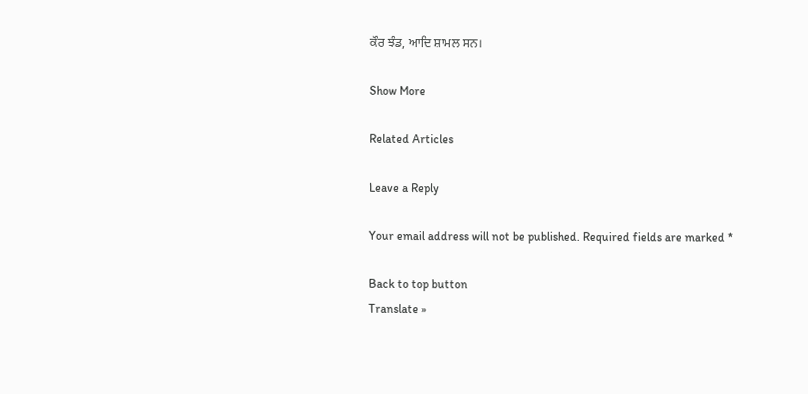ਕੌਰ ਝੰਡ, ਆਦਿ ਸ਼ਾਮਲ ਸਨ।

Show More

Related Articles

Leave a Reply

Your email address will not be published. Required fields are marked *

Back to top button
Translate »